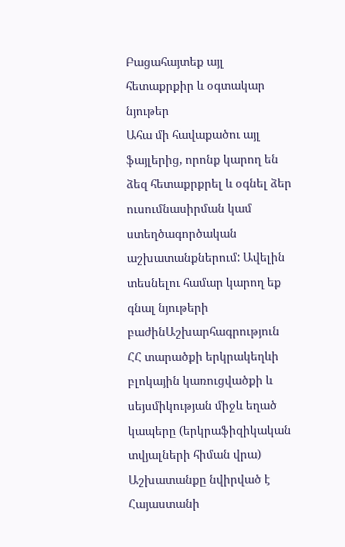Բացահայտեք այլ հետաքրքիր և օգտակար նյութեր
Ահա մի հավաքածու այլ ֆայլերից, որոնք կարող են ձեզ հետաքրքրել և օգնել ձեր ուսումնասիրման կամ ստեղծագործական աշխատանքներում: Ավելին տեսնելու համար կարող եք գնալ նյութերի բաժինԱշխարհագրություն
ՀՀ տարածքի երկրակեղևի բլոկային կառուցվածքի և սեյսմիկության միջև եղած կապերը (երկրաֆիզիկական տվյալների հիման վրա)
Աշխատանքը նվիրված է Հայաստանի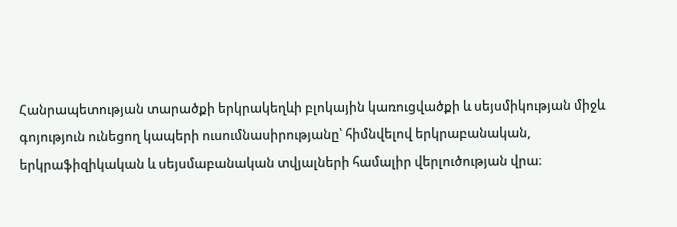Հանրապետության տարածքի երկրակեղևի բլոկային կառուցվածքի և սեյսմիկության միջև գոյություն ունեցող կապերի ուսումնասիրությանը՝ հիմնվելով երկրաբանական, երկրաֆիզիկական և սեյսմաբանական տվյալների համալիր վերլուծության վրա։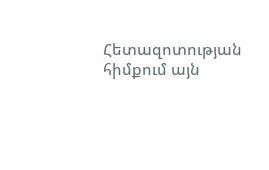Հետազոտության հիմքում այն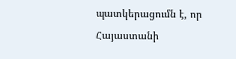պատկերացումն է, որ Հայաստանի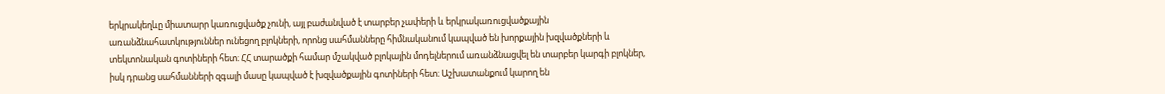երկրակեղևը միատարր կառուցվածք չունի, այլ բաժանված է տարբեր չափերի և երկրակառուցվածքային առանձնահատկություններ ունեցող բլոկների, որոնց սահմանները հիմնականում կապված են խորքային խզվածքների և տեկտոնական գոտիների հետ։ ՀՀ տարածքի համար մշակված բլոկային մոդելներում առանձնացվել են տարբեր կարգի բլոկներ, իսկ դրանց սահմանների զգալի մասը կապված է խզվածքային գոտիների հետ։ Աշխատանքում կարող են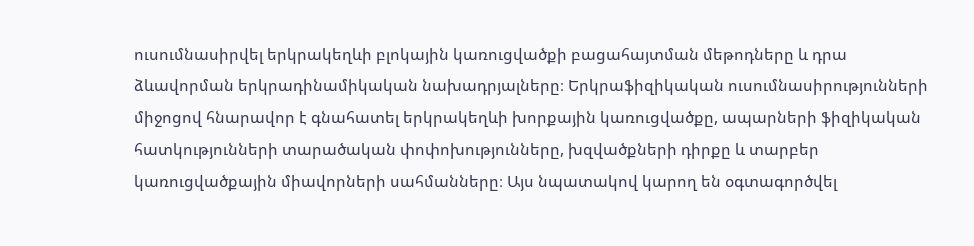ուսումնասիրվել երկրակեղևի բլոկային կառուցվածքի բացահայտման մեթոդները և դրա ձևավորման երկրադինամիկական նախադրյալները։ Երկրաֆիզիկական ուսումնասիրությունների միջոցով հնարավոր է գնահատել երկրակեղևի խորքային կառուցվածքը, ապարների ֆիզիկական հատկությունների տարածական փոփոխությունները, խզվածքների դիրքը և տարբեր կառուցվածքային միավորների սահմանները։ Այս նպատակով կարող են օգտագործվել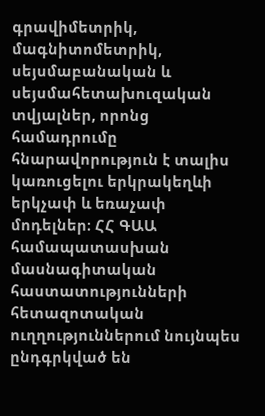գրավիմետրիկ, մագնիտոմետրիկ, սեյսմաբանական և սեյսմահետախուզական տվյալներ, որոնց համադրումը հնարավորություն է տալիս կառուցելու երկրակեղևի երկչափ և եռաչափ մոդելներ։ ՀՀ ԳԱԱ համապատասխան մասնագիտական հաստատությունների հետազոտական ուղղություններում նույնպես ընդգրկված են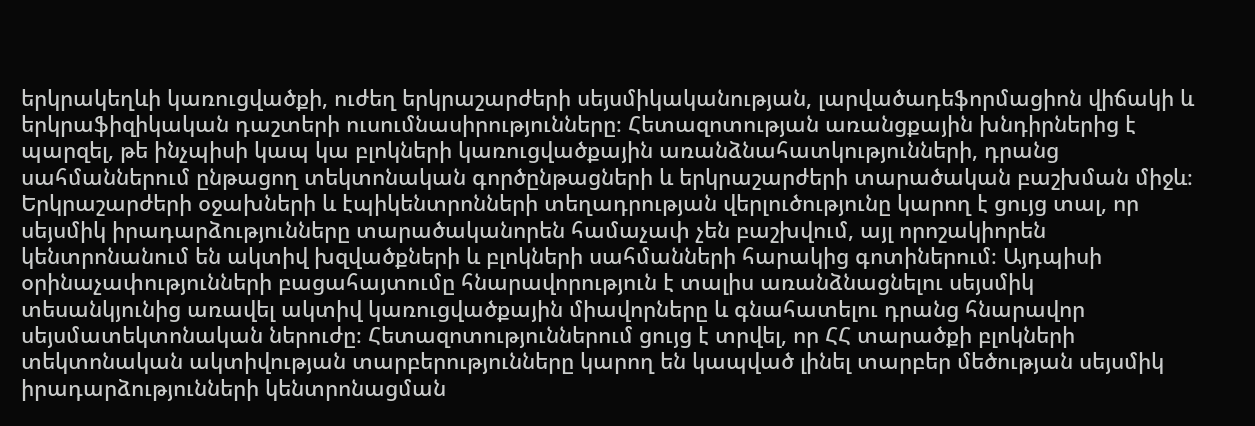երկրակեղևի կառուցվածքի, ուժեղ երկրաշարժերի սեյսմիկականության, լարվածադեֆորմացիոն վիճակի և երկրաֆիզիկական դաշտերի ուսումնասիրությունները։ Հետազոտության առանցքային խնդիրներից է պարզել, թե ինչպիսի կապ կա բլոկների կառուցվածքային առանձնահատկությունների, դրանց սահմաններում ընթացող տեկտոնական գործընթացների և երկրաշարժերի տարածական բաշխման միջև։ Երկրաշարժերի օջախների և էպիկենտրոնների տեղադրության վերլուծությունը կարող է ցույց տալ, որ սեյսմիկ իրադարձությունները տարածականորեն համաչափ չեն բաշխվում, այլ որոշակիորեն կենտրոնանում են ակտիվ խզվածքների և բլոկների սահմանների հարակից գոտիներում։ Այդպիսի օրինաչափությունների բացահայտումը հնարավորություն է տալիս առանձնացնելու սեյսմիկ տեսանկյունից առավել ակտիվ կառուցվածքային միավորները և գնահատելու դրանց հնարավոր սեյսմատեկտոնական ներուժը։ Հետազոտություններում ցույց է տրվել, որ ՀՀ տարածքի բլոկների տեկտոնական ակտիվության տարբերությունները կարող են կապված լինել տարբեր մեծության սեյսմիկ իրադարձությունների կենտրոնացման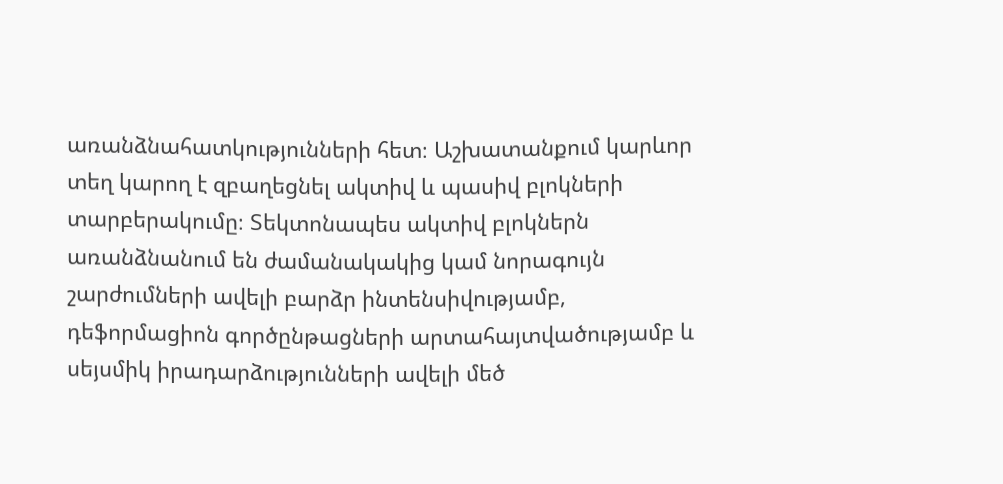առանձնահատկությունների հետ։ Աշխատանքում կարևոր տեղ կարող է զբաղեցնել ակտիվ և պասիվ բլոկների տարբերակումը։ Տեկտոնապես ակտիվ բլոկներն առանձնանում են ժամանակակից կամ նորագույն շարժումների ավելի բարձր ինտենսիվությամբ, դեֆորմացիոն գործընթացների արտահայտվածությամբ և սեյսմիկ իրադարձությունների ավելի մեծ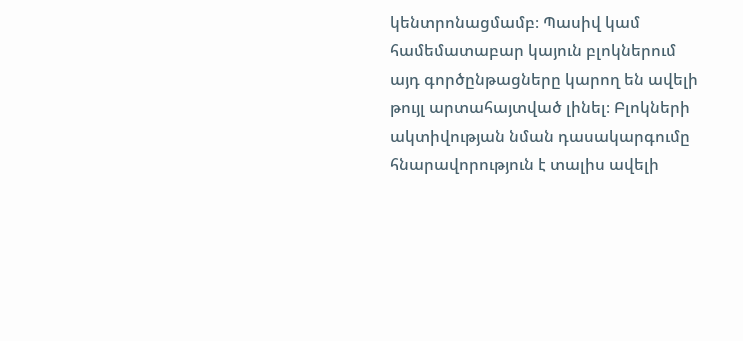կենտրոնացմամբ։ Պասիվ կամ համեմատաբար կայուն բլոկներում այդ գործընթացները կարող են ավելի թույլ արտահայտված լինել։ Բլոկների ակտիվության նման դասակարգումը հնարավորություն է տալիս ավելի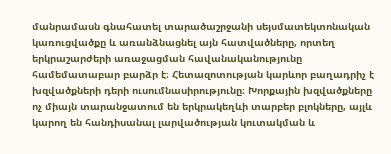մանրամասն գնահատել տարածաշրջանի սեյսմատեկտոնական կառուցվածքը և առանձնացնել այն հատվածները, որտեղ երկրաշարժերի առաջացման հավանականությունը համեմատաբար բարձր է։ Հետազոտության կարևոր բաղադրիչ է խզվածքների դերի ուսումնասիրությունը։ Խորքային խզվածքները ոչ միայն տարանջատում են երկրակեղևի տարբեր բլոկները, այլև կարող են հանդիսանալ լարվածության կուտակման և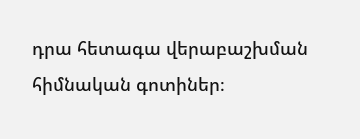դրա հետագա վերաբաշխման հիմնական գոտիներ։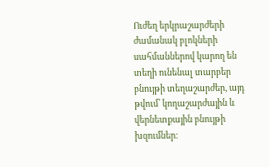Ուժեղ երկրաշարժերի ժամանակ բլոկների սահմաններով կարող են տեղի ունենալ տարբեր բնույթի տեղաշարժեր, այդ թվում՝ կողաշարժային և վերնետքային բնույթի խզումներ։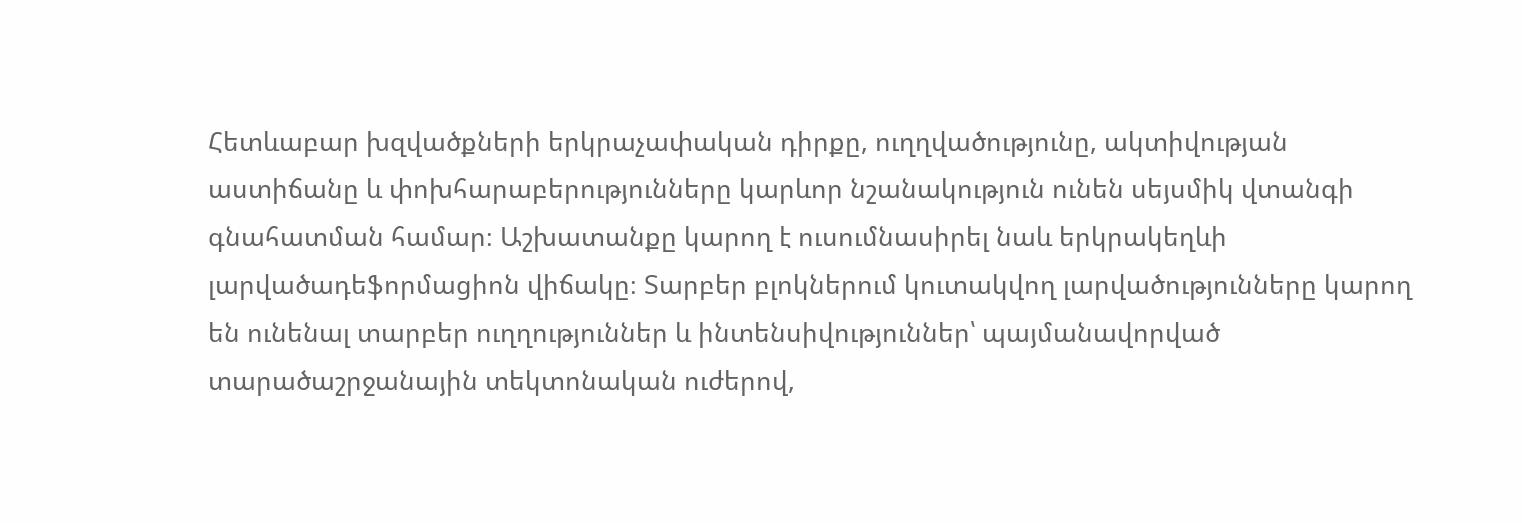Հետևաբար խզվածքների երկրաչափական դիրքը, ուղղվածությունը, ակտիվության աստիճանը և փոխհարաբերությունները կարևոր նշանակություն ունեն սեյսմիկ վտանգի գնահատման համար։ Աշխատանքը կարող է ուսումնասիրել նաև երկրակեղևի լարվածադեֆորմացիոն վիճակը։ Տարբեր բլոկներում կուտակվող լարվածությունները կարող են ունենալ տարբեր ուղղություններ և ինտենսիվություններ՝ պայմանավորված տարածաշրջանային տեկտոնական ուժերով,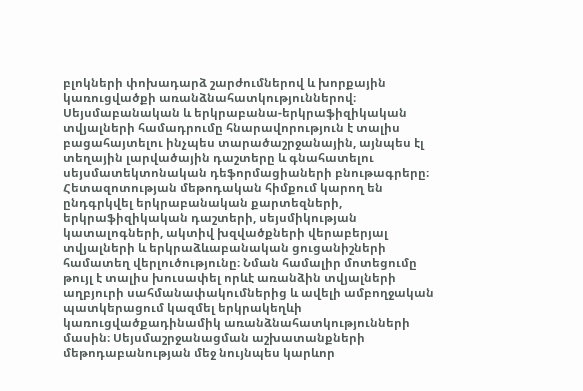բլոկների փոխադարձ շարժումներով և խորքային կառուցվածքի առանձնահատկություններով։ Սեյսմաբանական և երկրաբանա-երկրաֆիզիկական տվյալների համադրումը հնարավորություն է տալիս բացահայտելու ինչպես տարածաշրջանային, այնպես էլ տեղային լարվածային դաշտերը և գնահատելու սեյսմատեկտոնական դեֆորմացիաների բնութագրերը։ Հետազոտության մեթոդական հիմքում կարող են ընդգրկվել երկրաբանական քարտեզների, երկրաֆիզիկական դաշտերի, սեյսմիկության կատալոգների, ակտիվ խզվածքների վերաբերյալ տվյալների և երկրաձևաբանական ցուցանիշների համատեղ վերլուծությունը։ Նման համալիր մոտեցումը թույլ է տալիս խուսափել որևէ առանձին տվյալների աղբյուրի սահմանափակումներից և ավելի ամբողջական պատկերացում կազմել երկրակեղևի կառուցվածքադինամիկ առանձնահատկությունների մասին։ Սեյսմաշրջանացման աշխատանքների մեթոդաբանության մեջ նույնպես կարևոր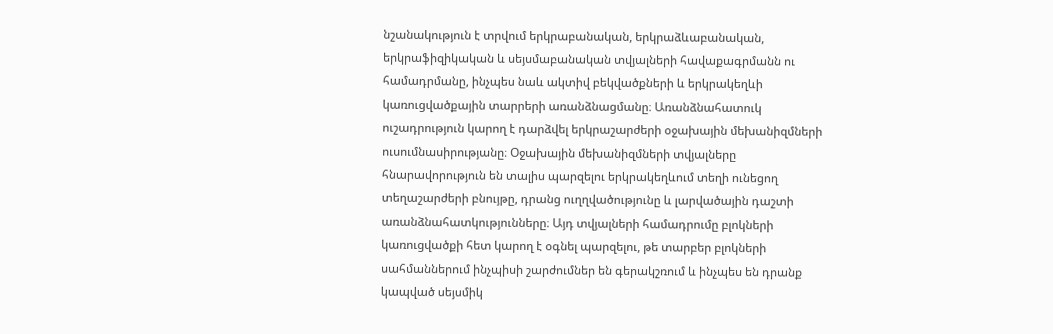նշանակություն է տրվում երկրաբանական, երկրաձևաբանական, երկրաֆիզիկական և սեյսմաբանական տվյալների հավաքագրմանն ու համադրմանը, ինչպես նաև ակտիվ բեկվածքների և երկրակեղևի կառուցվածքային տարրերի առանձնացմանը։ Առանձնահատուկ ուշադրություն կարող է դարձվել երկրաշարժերի օջախային մեխանիզմների ուսումնասիրությանը։ Օջախային մեխանիզմների տվյալները հնարավորություն են տալիս պարզելու երկրակեղևում տեղի ունեցող տեղաշարժերի բնույթը, դրանց ուղղվածությունը և լարվածային դաշտի առանձնահատկությունները։ Այդ տվյալների համադրումը բլոկների կառուցվածքի հետ կարող է օգնել պարզելու, թե տարբեր բլոկների սահմաններում ինչպիսի շարժումներ են գերակշռում և ինչպես են դրանք կապված սեյսմիկ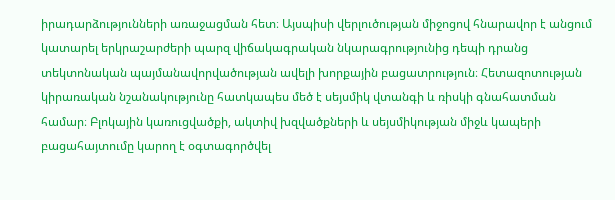իրադարձությունների առաջացման հետ։ Այսպիսի վերլուծության միջոցով հնարավոր է անցում կատարել երկրաշարժերի պարզ վիճակագրական նկարագրությունից դեպի դրանց տեկտոնական պայմանավորվածության ավելի խորքային բացատրություն։ Հետազոտության կիրառական նշանակությունը հատկապես մեծ է սեյսմիկ վտանգի և ռիսկի գնահատման համար։ Բլոկային կառուցվածքի, ակտիվ խզվածքների և սեյսմիկության միջև կապերի բացահայտումը կարող է օգտագործվել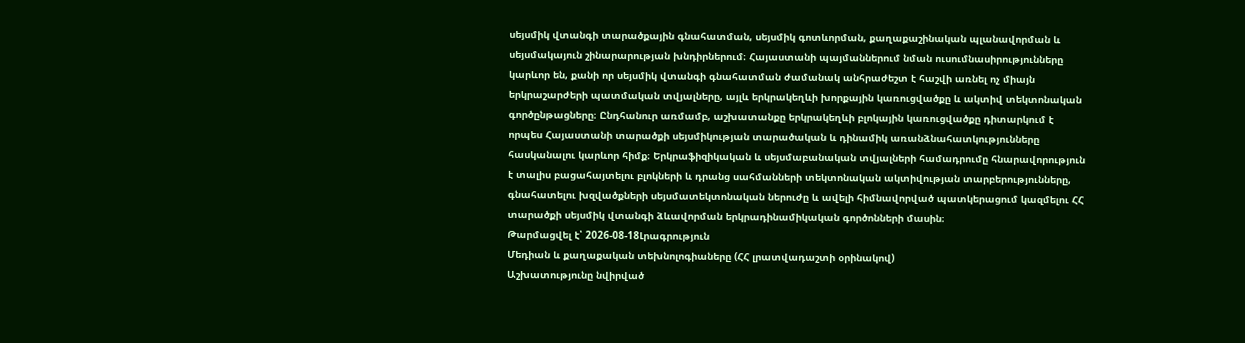սեյսմիկ վտանգի տարածքային գնահատման, սեյսմիկ գոտևորման, քաղաքաշինական պլանավորման և սեյսմակայուն շինարարության խնդիրներում։ Հայաստանի պայմաններում նման ուսումնասիրությունները կարևոր են, քանի որ սեյսմիկ վտանգի գնահատման ժամանակ անհրաժեշտ է հաշվի առնել ոչ միայն երկրաշարժերի պատմական տվյալները, այլև երկրակեղևի խորքային կառուցվածքը և ակտիվ տեկտոնական գործընթացները։ Ընդհանուր առմամբ, աշխատանքը երկրակեղևի բլոկային կառուցվածքը դիտարկում է որպես Հայաստանի տարածքի սեյսմիկության տարածական և դինամիկ առանձնահատկությունները հասկանալու կարևոր հիմք։ Երկրաֆիզիկական և սեյսմաբանական տվյալների համադրումը հնարավորություն է տալիս բացահայտելու բլոկների և դրանց սահմանների տեկտոնական ակտիվության տարբերությունները, գնահատելու խզվածքների սեյսմատեկտոնական ներուժը և ավելի հիմնավորված պատկերացում կազմելու ՀՀ տարածքի սեյսմիկ վտանգի ձևավորման երկրադինամիկական գործոնների մասին։
Թարմացվել է՝ 2026-08-18Լրագրություն
Մեդիան և քաղաքական տեխնոլոգիաները (ՀՀ լրատվադաշտի օրինակով)
Աշխատությունը նվիրված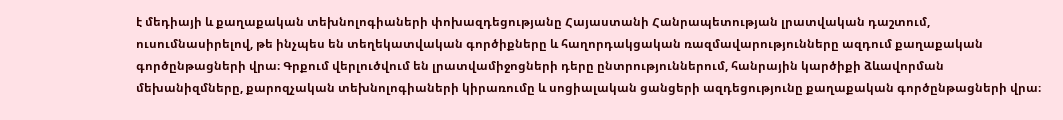է մեդիայի և քաղաքական տեխնոլոգիաների փոխազդեցությանը Հայաստանի Հանրապետության լրատվական դաշտում, ուսումնասիրելով, թե ինչպես են տեղեկատվական գործիքները և հաղորդակցական ռազմավարությունները ազդում քաղաքական գործընթացների վրա։ Գրքում վերլուծվում են լրատվամիջոցների դերը ընտրություններում, հանրային կարծիքի ձևավորման մեխանիզմները, քարոզչական տեխնոլոգիաների կիրառումը և սոցիալական ցանցերի ազդեցությունը քաղաքական գործընթացների վրա։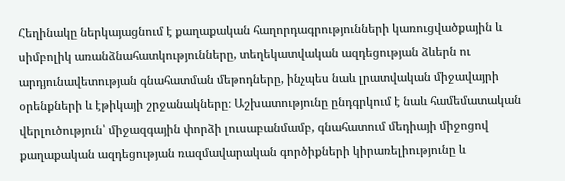Հեղինակը ներկայացնում է քաղաքական հաղորդագրությունների կառուցվածքային և սիմբոլիկ առանձնահատկությունները, տեղեկատվական ազդեցության ձևերն ու արդյունավետության գնահատման մեթոդները, ինչպես նաև լրատվական միջավայրի օրենքների և էթիկայի շրջանակները։ Աշխատությունը ընդգրկում է նաև համեմատական վերլուծություն՝ միջազգային փորձի լուսաբանմամբ, գնահատում մեդիայի միջոցով քաղաքական ազդեցության ռազմավարական գործիքների կիրառելիությունը և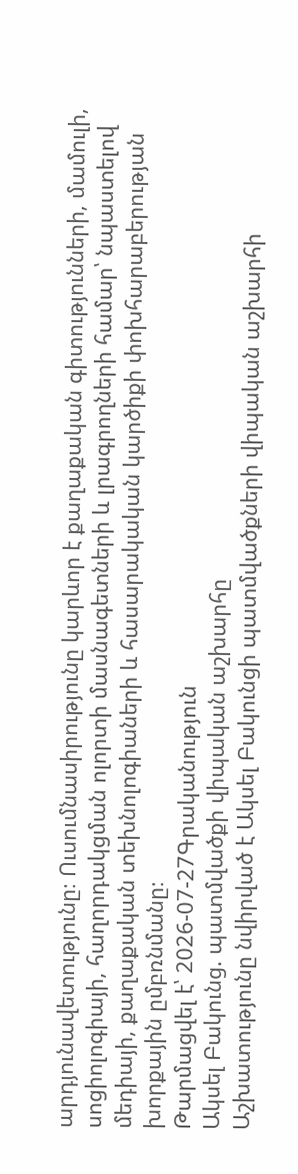արդյունավետությունը։ Ուսումնասիրությունը կարևոր է քաղաքական գիտությունների, մամուլի, սոցիոլոգիայի, հաղորդակցման ոլորտի մասնագետների և լրագրողների համար՝ նպաստելով մեդիայի, քաղաքական տեխնոլոգիաների և հասարակական կարծիքի փոխհարաբերության խորքային ըմբռնմանը։
Թարմացվել է՝ 2026-07-27Գրականություն
Ակսել Բակունց. պատմվածքի վիպական աշխարհը
Աշխատությունը նվիրված է Ակսել Բակունցի պատմվածքների վիպական աշխարհի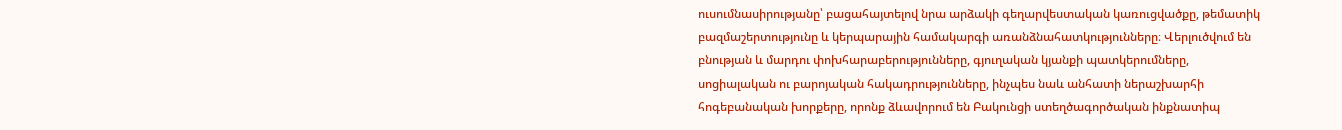ուսումնասիրությանը՝ բացահայտելով նրա արձակի գեղարվեստական կառուցվածքը, թեմատիկ բազմաշերտությունը և կերպարային համակարգի առանձնահատկությունները։ Վերլուծվում են բնության և մարդու փոխհարաբերությունները, գյուղական կյանքի պատկերումները, սոցիալական ու բարոյական հակադրությունները, ինչպես նաև անհատի ներաշխարհի հոգեբանական խորքերը, որոնք ձևավորում են Բակունցի ստեղծագործական ինքնատիպ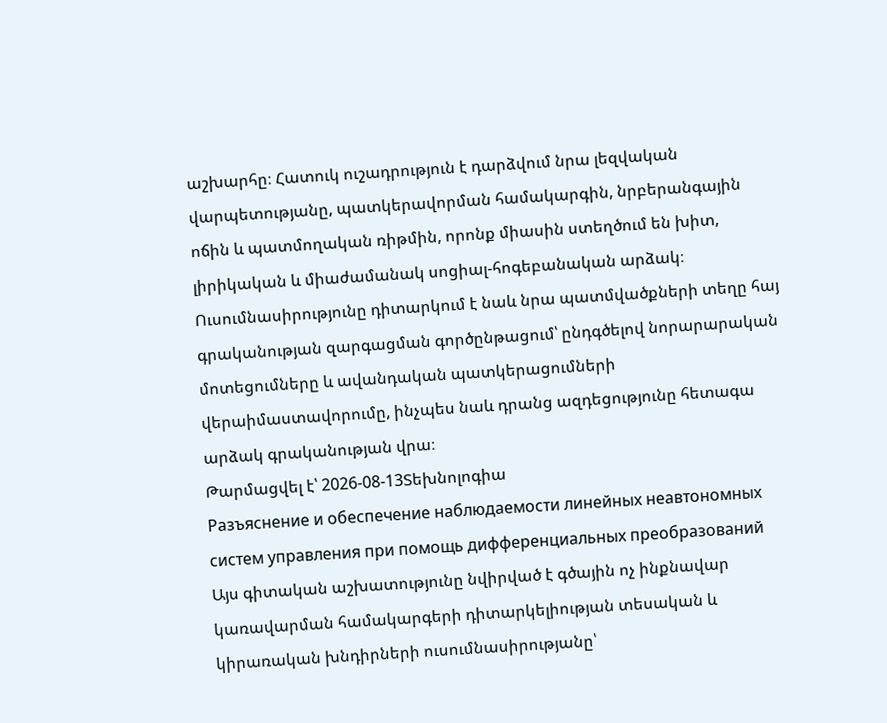աշխարհը։ Հատուկ ուշադրություն է դարձվում նրա լեզվական վարպետությանը, պատկերավորման համակարգին, նրբերանգային ոճին և պատմողական ռիթմին, որոնք միասին ստեղծում են խիտ, լիրիկական և միաժամանակ սոցիալ-հոգեբանական արձակ։ Ուսումնասիրությունը դիտարկում է նաև նրա պատմվածքների տեղը հայ գրականության զարգացման գործընթացում՝ ընդգծելով նորարարական մոտեցումները և ավանդական պատկերացումների վերաիմաստավորումը, ինչպես նաև դրանց ազդեցությունը հետագա արձակ գրականության վրա։
Թարմացվել է՝ 2026-08-13Տեխնոլոգիա
Разъяснение и обеспечение наблюдаемости линейных неавтономных систем управления при помощь дифференциальных преобразований
Այս գիտական աշխատությունը նվիրված է գծային ոչ ինքնավար կառավարման համակարգերի դիտարկելիության տեսական և կիրառական խնդիրների ուսումնասիրությանը՝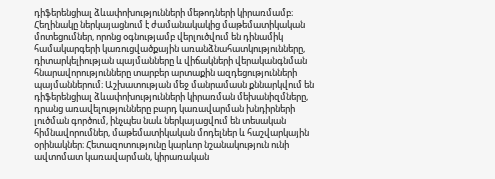դիֆերենցիալ ձևափոխությունների մեթոդների կիրառմամբ։ Հեղինակը ներկայացնում է ժամանակակից մաթեմատիկական մոտեցումներ, որոնց օգնությամբ վերլուծվում են դինամիկ համակարգերի կառուցվածքային առանձնահատկությունները, դիտարկելիության պայմանները և վիճակների վերականգնման հնարավորությունները տարբեր արտաքին ազդեցությունների պայմաններում։ Աշխատության մեջ մանրամասն քննարկվում են դիֆերենցիալ ձևափոխությունների կիրառման մեխանիզմները, դրանց առավելությունները բարդ կառավարման խնդիրների լուծման գործում, ինչպես նաև ներկայացվում են տեսական հիմնավորումներ, մաթեմատիկական մոդելներ և հաշվարկային օրինակներ։ Հետազոտությունը կարևոր նշանակություն ունի ավտոմատ կառավարման, կիրառական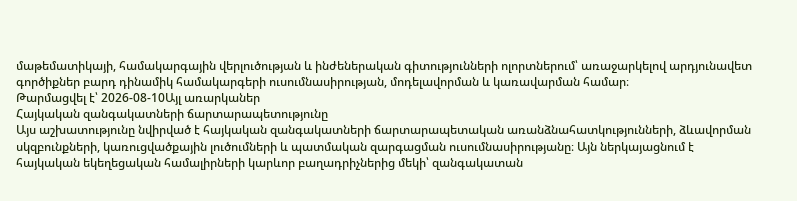մաթեմատիկայի, համակարգային վերլուծության և ինժեներական գիտությունների ոլորտներում՝ առաջարկելով արդյունավետ գործիքներ բարդ դինամիկ համակարգերի ուսումնասիրության, մոդելավորման և կառավարման համար։
Թարմացվել է՝ 2026-08-10Այլ առարկաներ
Հայկական զանգակատների ճարտարապետությունը
Այս աշխատությունը նվիրված է հայկական զանգակատների ճարտարապետական առանձնահատկությունների, ձևավորման սկզբունքների, կառուցվածքային լուծումների և պատմական զարգացման ուսումնասիրությանը։ Այն ներկայացնում է հայկական եկեղեցական համալիրների կարևոր բաղադրիչներից մեկի՝ զանգակատան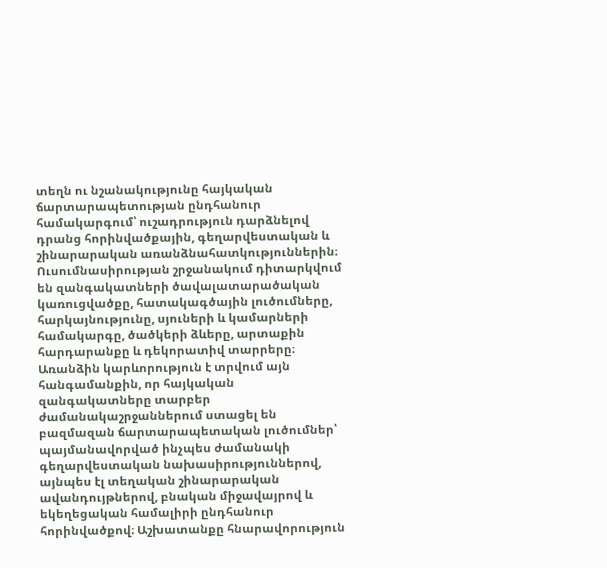տեղն ու նշանակությունը հայկական ճարտարապետության ընդհանուր համակարգում՝ ուշադրություն դարձնելով դրանց հորինվածքային, գեղարվեստական և շինարարական առանձնահատկություններին։ Ուսումնասիրության շրջանակում դիտարկվում են զանգակատների ծավալատարածական կառուցվածքը, հատակագծային լուծումները, հարկայնությունը, սյուների և կամարների համակարգը, ծածկերի ձևերը, արտաքին հարդարանքը և դեկորատիվ տարրերը։ Առանձին կարևորություն է տրվում այն հանգամանքին, որ հայկական զանգակատները տարբեր ժամանակաշրջաններում ստացել են բազմազան ճարտարապետական լուծումներ՝ պայմանավորված ինչպես ժամանակի գեղարվեստական նախասիրություններով, այնպես էլ տեղական շինարարական ավանդույթներով, բնական միջավայրով և եկեղեցական համալիրի ընդհանուր հորինվածքով։ Աշխատանքը հնարավորություն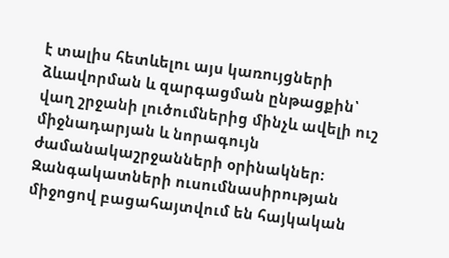է տալիս հետևելու այս կառույցների ձևավորման և զարգացման ընթացքին՝ վաղ շրջանի լուծումներից մինչև ավելի ուշ միջնադարյան և նորագույն ժամանակաշրջանների օրինակներ։ Զանգակատների ուսումնասիրության միջոցով բացահայտվում են հայկական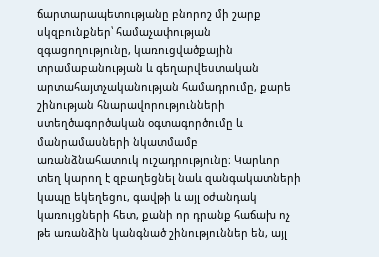ճարտարապետությանը բնորոշ մի շարք սկզբունքներ՝ համաչափության զգացողությունը, կառուցվածքային տրամաբանության և գեղարվեստական արտահայտչականության համադրումը, քարե շինության հնարավորությունների ստեղծագործական օգտագործումը և մանրամասների նկատմամբ առանձնահատուկ ուշադրությունը։ Կարևոր տեղ կարող է զբաղեցնել նաև զանգակատների կապը եկեղեցու, գավթի և այլ օժանդակ կառույցների հետ, քանի որ դրանք հաճախ ոչ թե առանձին կանգնած շինություններ են, այլ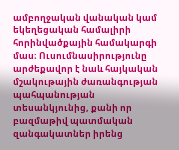ամբողջական վանական կամ եկեղեցական համալիրի հորինվածքային համակարգի մաս։ Ուսումնասիրությունը արժեքավոր է նաև հայկական մշակութային ժառանգության պահպանության տեսանկյունից, քանի որ բազմաթիվ պատմական զանգակատներ իրենց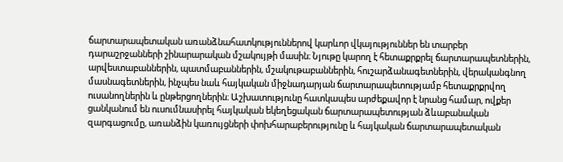ճարտարապետական առանձնահատկություններով կարևոր վկայություններ են տարբեր դարաշրջանների շինարարական մշակույթի մասին։ Նյութը կարող է հետաքրքրել ճարտարապետներին, արվեստաբաններին, պատմաբաններին, մշակութաբաններին, հուշարձանագետներին, վերականգնող մասնագետներին, ինչպես նաև հայկական միջնադարյան ճարտարապետությամբ հետաքրքրվող ուսանողներին և ընթերցողներին։ Աշխատությունը հատկապես արժեքավոր է նրանց համար, ովքեր ցանկանում են ուսումնասիրել հայկական եկեղեցական ճարտարապետության ձևաբանական զարգացումը, առանձին կառույցների փոխհարաբերությունը և հայկական ճարտարապետական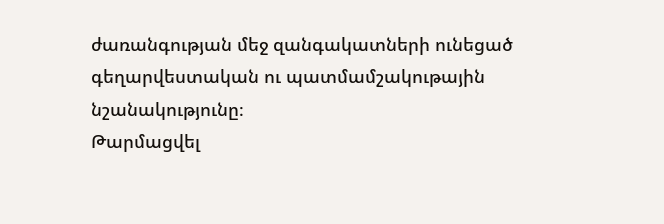ժառանգության մեջ զանգակատների ունեցած գեղարվեստական ու պատմամշակութային նշանակությունը։
Թարմացվել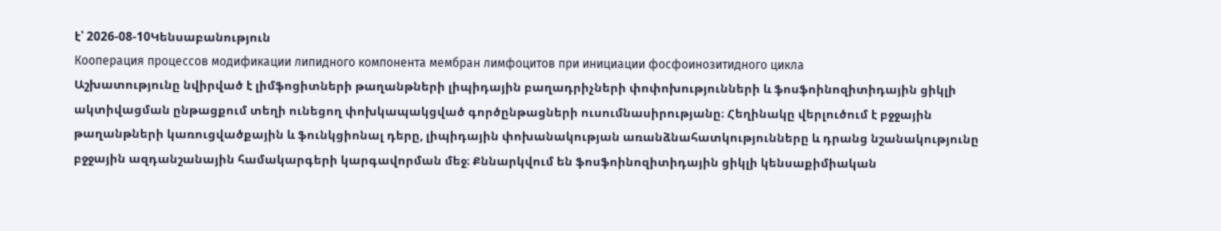է՝ 2026-08-10Կենսաբանություն
Кооперация процессов модификации липидного компонента мембран лимфоцитов при инициации фосфоинозитидного цикла
Աշխատությունը նվիրված է լիմֆոցիտների թաղանթների լիպիդային բաղադրիչների փոփոխությունների և ֆոսֆոինոզիտիդային ցիկլի ակտիվացման ընթացքում տեղի ունեցող փոխկապակցված գործընթացների ուսումնասիրությանը։ Հեղինակը վերլուծում է բջջային թաղանթների կառուցվածքային և ֆունկցիոնալ դերը, լիպիդային փոխանակության առանձնահատկությունները և դրանց նշանակությունը բջջային ազդանշանային համակարգերի կարգավորման մեջ։ Քննարկվում են ֆոսֆոինոզիտիդային ցիկլի կենսաքիմիական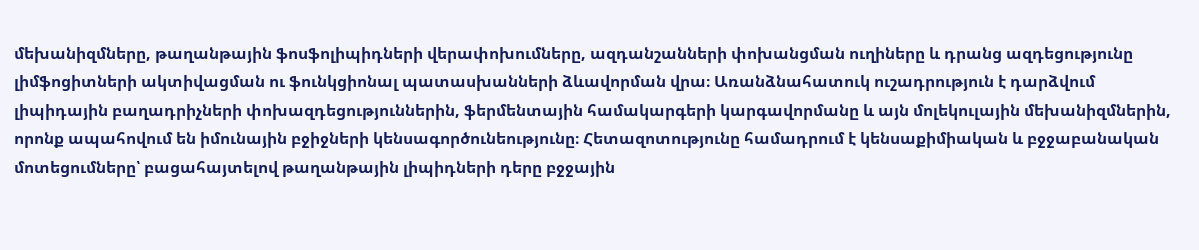մեխանիզմները, թաղանթային ֆոսֆոլիպիդների վերափոխումները, ազդանշանների փոխանցման ուղիները և դրանց ազդեցությունը լիմֆոցիտների ակտիվացման ու ֆունկցիոնալ պատասխանների ձևավորման վրա։ Առանձնահատուկ ուշադրություն է դարձվում լիպիդային բաղադրիչների փոխազդեցություններին, ֆերմենտային համակարգերի կարգավորմանը և այն մոլեկուլային մեխանիզմներին, որոնք ապահովում են իմունային բջիջների կենսագործունեությունը։ Հետազոտությունը համադրում է կենսաքիմիական և բջջաբանական մոտեցումները՝ բացահայտելով թաղանթային լիպիդների դերը բջջային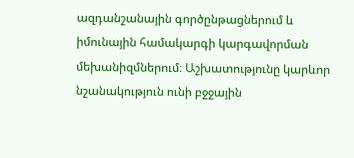ազդանշանային գործընթացներում և իմունային համակարգի կարգավորման մեխանիզմներում։ Աշխատությունը կարևոր նշանակություն ունի բջջային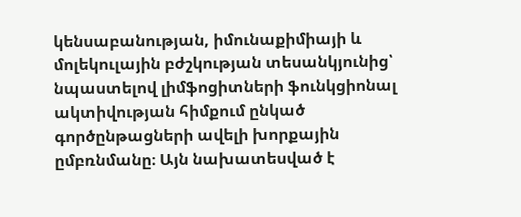կենսաբանության, իմունաքիմիայի և մոլեկուլային բժշկության տեսանկյունից՝ նպաստելով լիմֆոցիտների ֆունկցիոնալ ակտիվության հիմքում ընկած գործընթացների ավելի խորքային ըմբռնմանը։ Այն նախատեսված է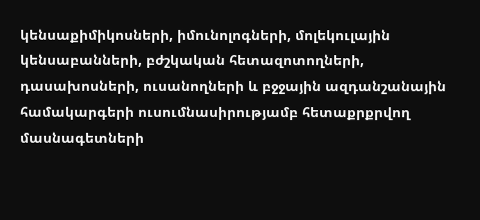կենսաքիմիկոսների, իմունոլոգների, մոլեկուլային կենսաբանների, բժշկական հետազոտողների, դասախոսների, ուսանողների և բջջային ազդանշանային համակարգերի ուսումնասիրությամբ հետաքրքրվող մասնագետների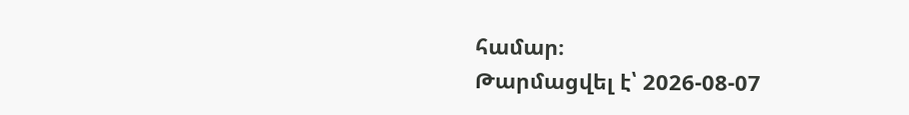համար։
Թարմացվել է՝ 2026-08-07